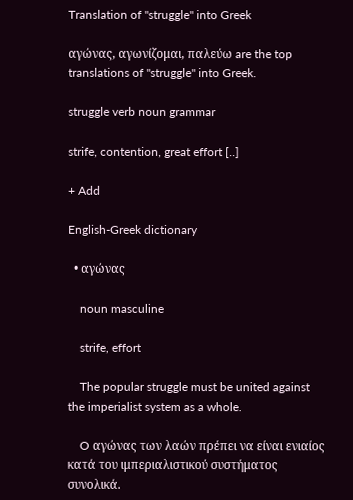Translation of "struggle" into Greek

αγώνας, αγωνίζομαι, παλεύω are the top translations of "struggle" into Greek.

struggle verb noun grammar

strife, contention, great effort [..]

+ Add

English-Greek dictionary

  • αγώνας

    noun masculine

    strife, effort

    The popular struggle must be united against the imperialist system as a whole.

    O αγώνας των λαών πρέπει να είναι ενιαίος κατά του ιμπεριαλιστικού συστήματος συνολικά.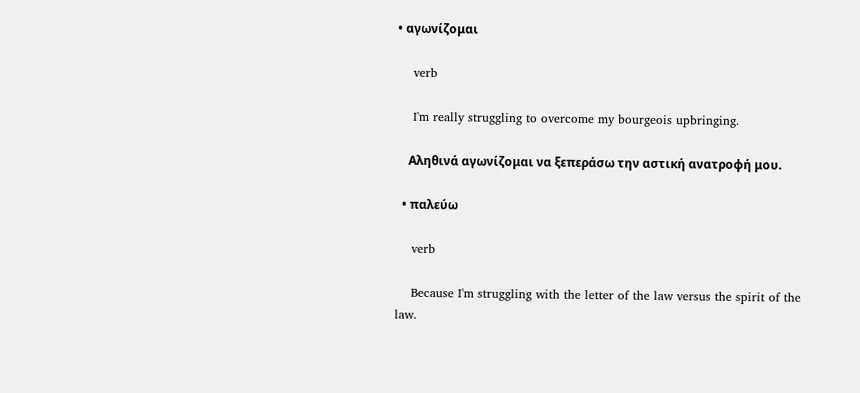• αγωνίζομαι

    verb

    I'm really struggling to overcome my bourgeois upbringing.

    Αληθινά αγωνίζομαι να ξεπεράσω την αστική ανατροφή μου.

  • παλεύω

    verb

    Because I'm struggling with the letter of the law versus the spirit of the law.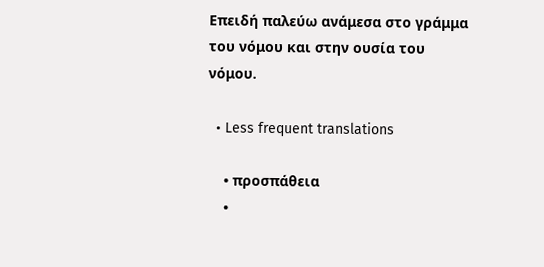Επειδή παλεύω ανάμεσα στο γράμμα του νόμου και στην ουσία του νόμου.

  • Less frequent translations

    • προσπάθεια
    •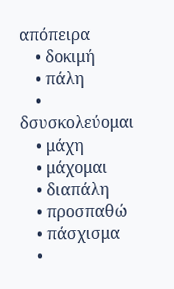απόπειρα
    • δοκιμή
    • πάλη
    • δσυσκολεύομαι
    • μάχη
    • μάχομαι
    • διαπάλη
    • προσπαθώ
    • πάσχισμα
    •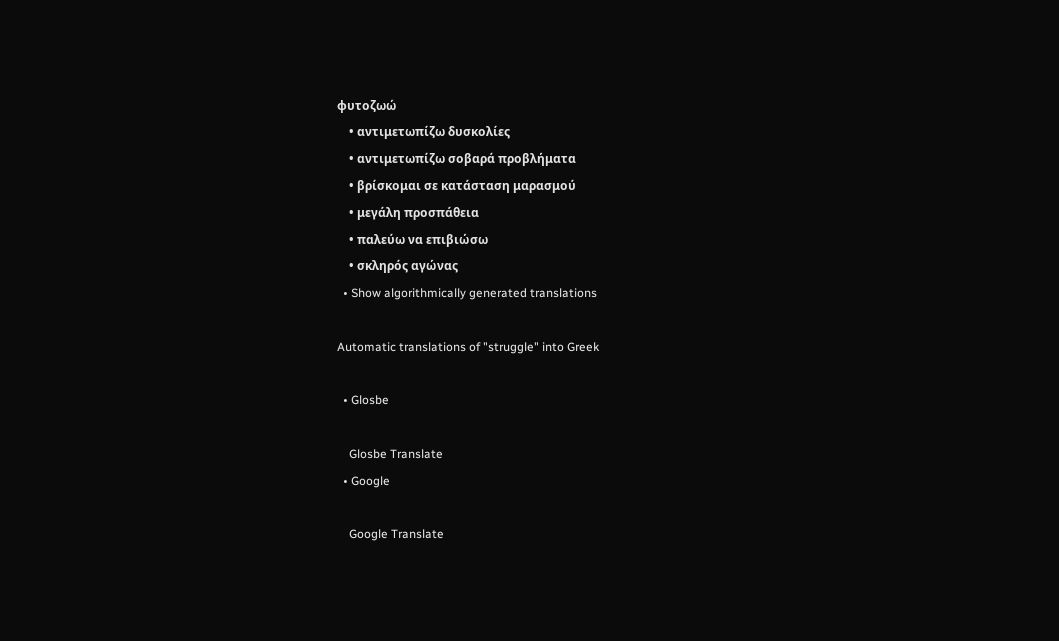φυτοζωώ
    • αντιμετωπίζω δυσκολίες
    • αντιμετωπίζω σοβαρά προβλήματα
    • βρίσκομαι σε κατάσταση μαρασμού
    • μεγάλη προσπάθεια
    • παλεύω να επιβιώσω
    • σκληρός αγώνας
  • Show algorithmically generated translations

Automatic translations of "struggle" into Greek

  • Glosbe

    Glosbe Translate
  • Google

    Google Translate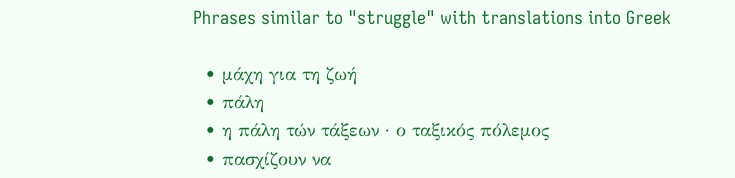Phrases similar to "struggle" with translations into Greek

  • μάχη για τη ζωή
  • πάλη
  • η πάλη τών τάξεων · ο ταξικός πόλεμος
  • πασχίζουν να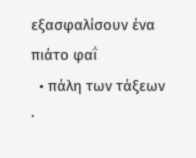εξασφαλίσουν ένα πιάτο φαΐ
  • πάλη των τάξεων ·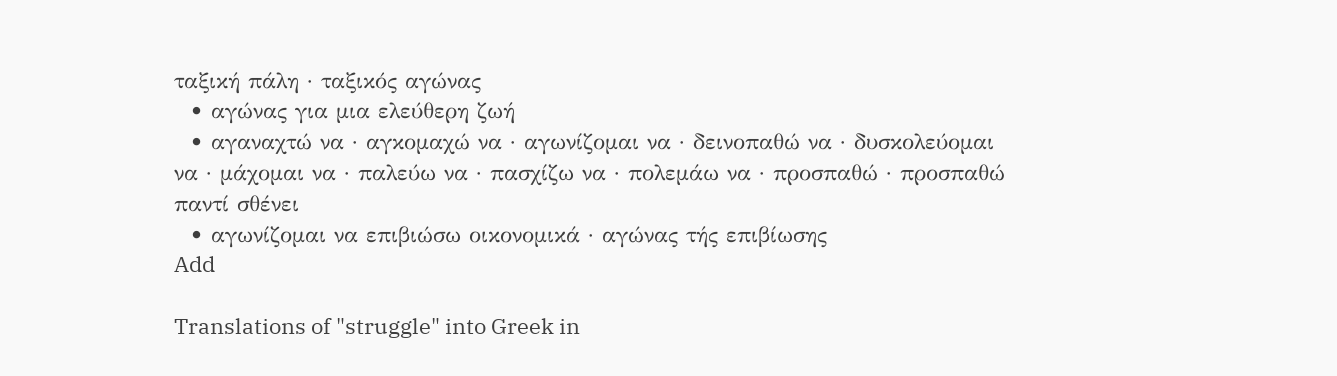ταξική πάλη · ταξικός αγώνας
  • αγώνας για μια ελεύθερη ζωή
  • αγαναχτώ να · αγκομαχώ να · αγωνίζομαι να · δεινοπαθώ να · δυσκολεύομαι να · μάχομαι να · παλεύω να · πασχίζω να · πολεμάω να · προσπαθώ · προσπαθώ παντί σθένει
  • αγωνίζομαι να επιβιώσω οικονομικά · αγώνας τής επιβίωσης
Add

Translations of "struggle" into Greek in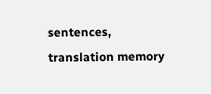sentences, translation memory